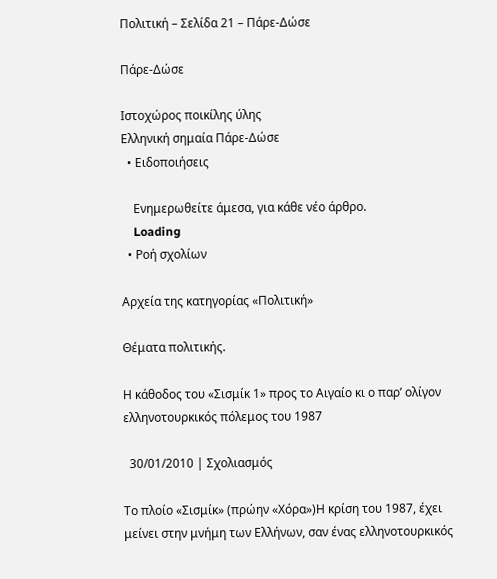Πολιτική – Σελίδα 21 – Πάρε-Δώσε

Πάρε-Δώσε

Ιστοχώρος ποικίλης ύλης
Ελληνική σημαία Πάρε-Δώσε
  • Ειδοποιήσεις

    Ενημερωθείτε άμεσα, για κάθε νέο άρθρο.
    Loading
  • Ροή σχολίων

Αρχεία της κατηγορίας «Πολιτική»

Θέματα πολιτικής.

Η κάθοδος του «Σισμίκ 1» προς το Αιγαίο κι ο παρ’ ολίγον ελληνοτουρκικός πόλεμος του 1987

  30/01/2010 | Σχολιασμός

Το πλοίο «Σισμίκ» (πρώην «Χόρα»)Η κρίση του 1987, έχει μείνει στην μνήμη των Ελλήνων, σαν ένας ελληνοτουρκικός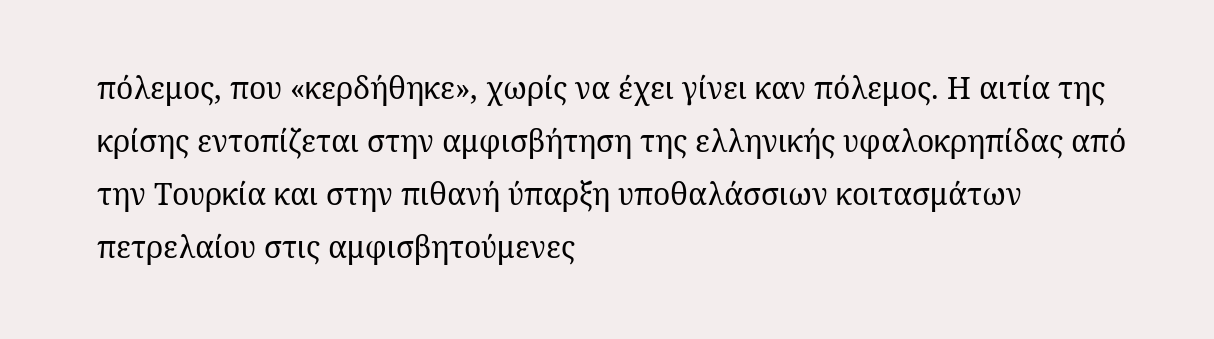πόλεμος, που «κερδήθηκε», χωρίς να έχει γίνει καν πόλεμος. Η αιτία της κρίσης εντοπίζεται στην αμφισβήτηση της ελληνικής υφαλοκρηπίδας από την Τουρκία και στην πιθανή ύπαρξη υποθαλάσσιων κοιτασμάτων πετρελαίου στις αμφισβητούμενες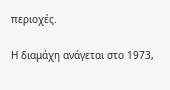περιοχές.

Η διαμάχη ανάγεται στο 1973,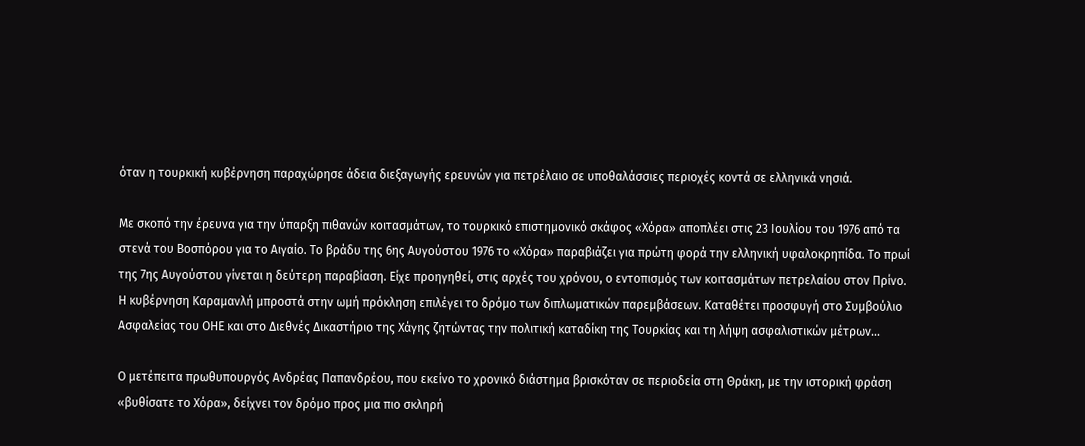όταν η τουρκική κυβέρνηση παραχώρησε άδεια διεξαγωγής ερευνών για πετρέλαιο σε υποθαλάσσιες περιοχές κοντά σε ελληνικά νησιά.

Με σκοπό την έρευνα για την ύπαρξη πιθανών κοιτασμάτων, το τουρκικό επιστημονικό σκάφος «Χόρα» αποπλέει στις 23 Ιουλίου του 1976 από τα στενά του Βοσπόρου για το Αιγαίο. Το βράδυ της 6ης Αυγούστου 1976 το «Χόρα» παραβιάζει για πρώτη φορά την ελληνική υφαλοκρηπίδα. Το πρωί της 7ης Αυγούστου γίνεται η δεύτερη παραβίαση. Είχε προηγηθεί, στις αρχές του χρόνου, ο εντοπισμός των κοιτασμάτων πετρελαίου στον Πρίνο. Η κυβέρνηση Καραμανλή μπροστά στην ωμή πρόκληση επιλέγει το δρόμο των διπλωματικών παρεμβάσεων. Καταθέτει προσφυγή στο Συμβούλιο Ασφαλείας του ΟΗΕ και στο Διεθνές Δικαστήριο της Χάγης ζητώντας την πολιτική καταδίκη της Τουρκίας και τη λήψη ασφαλιστικών μέτρων…

Ο μετέπειτα πρωθυπουργός Ανδρέας Παπανδρέου, που εκείνο το χρονικό διάστημα βρισκόταν σε περιοδεία στη Θράκη, με την ιστορική φράση «βυθίσατε το Χόρα», δείχνει τον δρόμο προς μια πιο σκληρή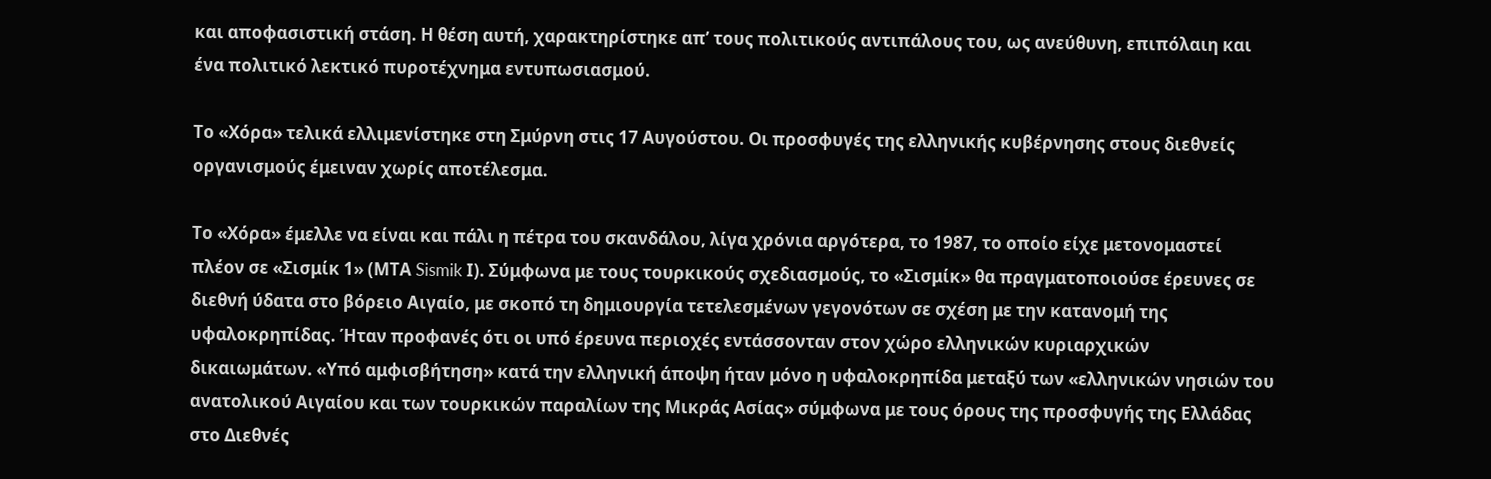και αποφασιστική στάση. Η θέση αυτή, χαρακτηρίστηκε απ’ τους πολιτικούς αντιπάλους του, ως ανεύθυνη, επιπόλαιη και ένα πολιτικό λεκτικό πυροτέχνημα εντυπωσιασμού.

Το «Χόρα» τελικά ελλιμενίστηκε στη Σμύρνη στις 17 Αυγούστου. Οι προσφυγές της ελληνικής κυβέρνησης στους διεθνείς οργανισμούς έμειναν χωρίς αποτέλεσμα.

Το «Χόρα» έμελλε να είναι και πάλι η πέτρα του σκανδάλου, λίγα χρόνια αργότερα, το 1987, το οποίο είχε μετονομαστεί πλέον σε «Σισμίκ 1» (ΜΤΑ Sismik Ι). Σύμφωνα με τους τουρκικούς σχεδιασμούς, το «Σισμίκ» θα πραγματοποιούσε έρευνες σε διεθνή ύδατα στο βόρειο Αιγαίο, με σκοπό τη δημιουργία τετελεσμένων γεγονότων σε σχέση με την κατανομή της υφαλοκρηπίδας. Ήταν προφανές ότι οι υπό έρευνα περιοχές εντάσσονταν στον χώρο ελληνικών κυριαρχικών δικαιωμάτων. «Υπό αμφισβήτηση» κατά την ελληνική άποψη ήταν μόνο η υφαλοκρηπίδα μεταξύ των «ελληνικών νησιών του ανατολικού Αιγαίου και των τουρκικών παραλίων της Μικράς Ασίας» σύμφωνα με τους όρους της προσφυγής της Ελλάδας στο Διεθνές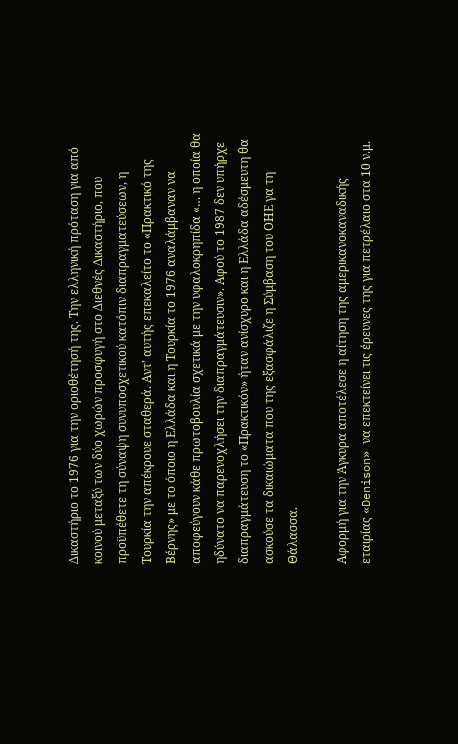Δικαστήριο το 1976 για την οριοθέτησή της. Την ελληνική πρόταση για από κοινού μεταξύ των δύο χωρών προσφυγή στο Διεθνές Δικαστήριο, που προϋπέθετε τη σύναψη συνυποσχετικού κατόπιν διαπραγματεύσεων, η Τουρκία την απέκρουε σταθερά. Αντ’ αυτής επεκαλείτο το «Πρακτικό της Βέρνης» με το όποιο η Ελλάδα και η Τουρκία το 1976 αναλάμβαναν να αποφεύγουν κάθε πρωτοβουλία σχετικά με την υφαλοκρηπίδα «… η οποία θα ηδύνατο να παρενοχλήσει την διαπραγμάτευσιν». Αφού το 1987 δεν υπήρχε διαπραγμάτευση το «Πρακτικόν» ήταν ανίσχυρο και η Ελλάδα αδέσμευτη θα ασκούσε τα δικαιώματα που της εξασφάλιζε η Σύμβαση του ΟΗΕ γα τη Θάλασσα.

Αφορμή για την Άγκυρα αποτέλεσε η αίτηση της αμερικανοκαναδικής εταιρίας «Denison» να επεκτείνει τις έρευνες της για πετρέλαιο στα 10 ν.μ.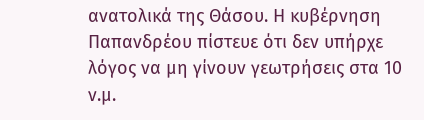ανατολικά της Θάσου. Η κυβέρνηση Παπανδρέου πίστευε ότι δεν υπήρχε λόγος να μη γίνουν γεωτρήσεις στα 10 ν.μ.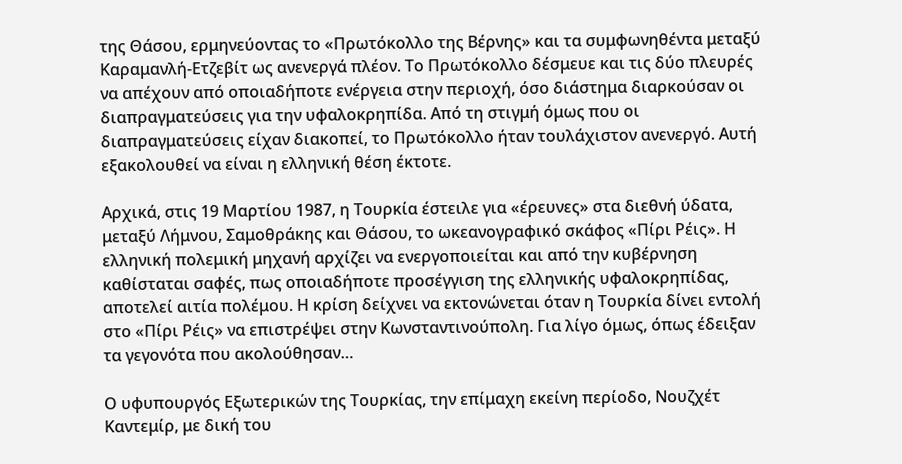της Θάσου, ερμηνεύοντας το «Πρωτόκολλο της Βέρνης» και τα συμφωνηθέντα μεταξύ Καραμανλή-Ετζεβίτ ως ανενεργά πλέον. Το Πρωτόκολλο δέσμευε και τις δύο πλευρές να απέχουν από οποιαδήποτε ενέργεια στην περιοχή, όσο διάστημα διαρκούσαν οι διαπραγματεύσεις για την υφαλοκρηπίδα. Από τη στιγμή όμως που οι διαπραγματεύσεις είχαν διακοπεί, το Πρωτόκολλο ήταν τουλάχιστον ανενεργό. Αυτή εξακολουθεί να είναι η ελληνική θέση έκτοτε.

Αρχικά, στις 19 Μαρτίου 1987, η Τουρκία έστειλε για «έρευνες» στα διεθνή ύδατα, μεταξύ Λήμνου, Σαμοθράκης και Θάσου, το ωκεανογραφικό σκάφος «Πίρι Ρέις». Η ελληνική πολεμική μηχανή αρχίζει να ενεργοποιείται και από την κυβέρνηση καθίσταται σαφές, πως οποιαδήποτε προσέγγιση της ελληνικής υφαλοκρηπίδας, αποτελεί αιτία πολέμου. Η κρίση δείχνει να εκτονώνεται όταν η Τουρκία δίνει εντολή στο «Πίρι Ρέις» να επιστρέψει στην Κωνσταντινούπολη. Για λίγο όμως, όπως έδειξαν τα γεγονότα που ακολούθησαν…

Ο υφυπουργός Εξωτερικών της Τουρκίας, την επίμαχη εκείνη περίοδο, Νουζχέτ Καντεμίρ, με δική του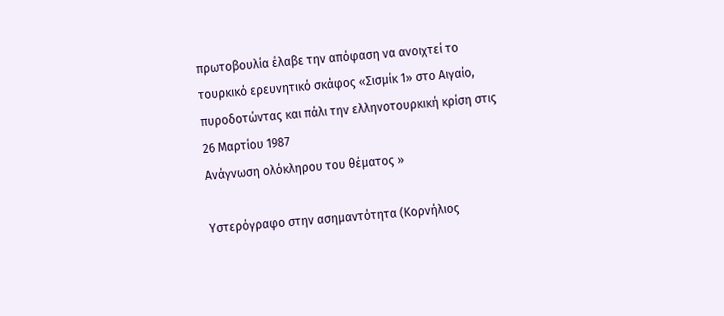πρωτοβουλία έλαβε την απόφαση να ανοιχτεί το τουρκικό ερευνητικό σκάφος «Σισμίκ 1» στο Αιγαίο, πυροδοτώντας και πάλι την ελληνοτουρκική κρίση στις 26 Μαρτίου 1987
Ανάγνωση ολόκληρου του θέματος »

Υστερόγραφο στην ασημαντότητα (Κορνήλιος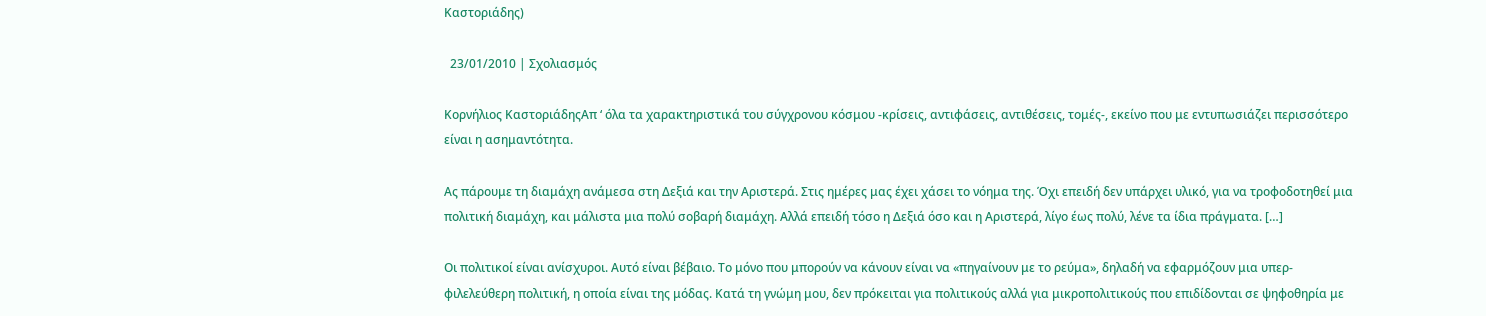Καστοριάδης)

  23/01/2010 | Σχολιασμός

Κορνήλιος ΚαστοριάδηςΑπ ‘ όλα τα χαρακτηριστικά του σύγχρονου κόσμου -κρίσεις, αντιφάσεις, αντιθέσεις, τομές-, εκείνο που με εντυπωσιάζει περισσότερο είναι η ασημαντότητα.

Ας πάρουμε τη διαμάχη ανάμεσα στη Δεξιά και την Αριστερά. Στις ημέρες μας έχει χάσει το νόημα της. Όχι επειδή δεν υπάρχει υλικό, για να τροφοδοτηθεί μια πολιτική διαμάχη, και μάλιστα μια πολύ σοβαρή διαμάχη. Αλλά επειδή τόσο η Δεξιά όσο και η Αριστερά, λίγο έως πολύ, λένε τα ίδια πράγματα. […]

Οι πολιτικοί είναι ανίσχυροι. Αυτό είναι βέβαιο. Το μόνο που μπορούν να κάνουν είναι να «πηγαίνουν με το ρεύμα», δηλαδή να εφαρμόζουν μια υπερ-φιλελεύθερη πολιτική, η οποία είναι της μόδας. Κατά τη γνώμη μου, δεν πρόκειται για πολιτικούς αλλά για μικροπολιτικούς που επιδίδονται σε ψηφοθηρία με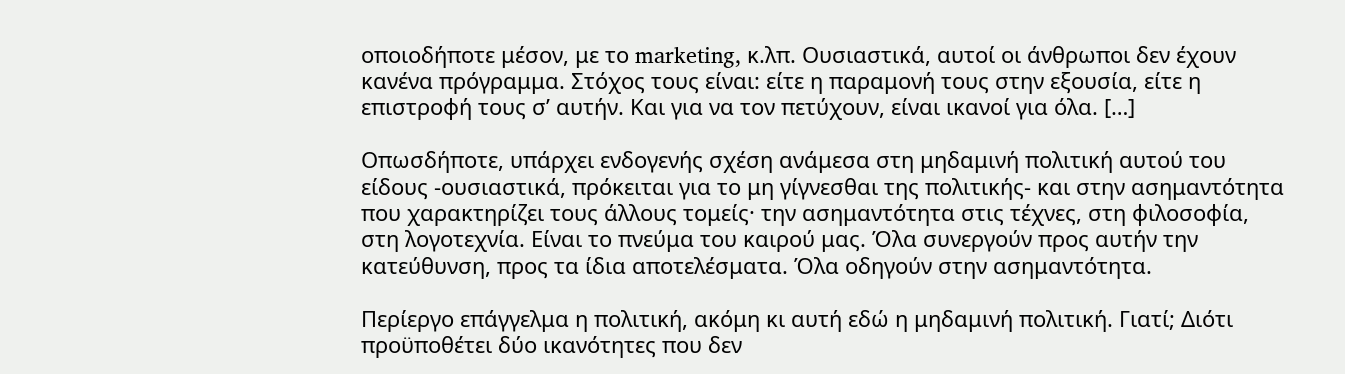οποιοδήποτε μέσον, με το marketing, κ.λπ. Ουσιαστικά, αυτοί οι άνθρωποι δεν έχουν κανένα πρόγραμμα. Στόχος τους είναι: είτε η παραμονή τους στην εξουσία, είτε η επιστροφή τους σ’ αυτήν. Και για να τον πετύχουν, είναι ικανοί για όλα. […]

Οπωσδήποτε, υπάρχει ενδογενής σχέση ανάμεσα στη μηδαμινή πολιτική αυτού του είδους -ουσιαστικά, πρόκειται για το μη γίγνεσθαι της πολιτικής- και στην ασημαντότητα που χαρακτηρίζει τους άλλους τομείς· την ασημαντότητα στις τέχνες, στη φιλοσοφία, στη λογοτεχνία. Είναι το πνεύμα του καιρού μας. Όλα συνεργούν προς αυτήν την κατεύθυνση, προς τα ίδια αποτελέσματα. Όλα οδηγούν στην ασημαντότητα.

Περίεργο επάγγελμα η πολιτική, ακόμη κι αυτή εδώ η μηδαμινή πολιτική. Γιατί; Διότι προϋποθέτει δύο ικανότητες που δεν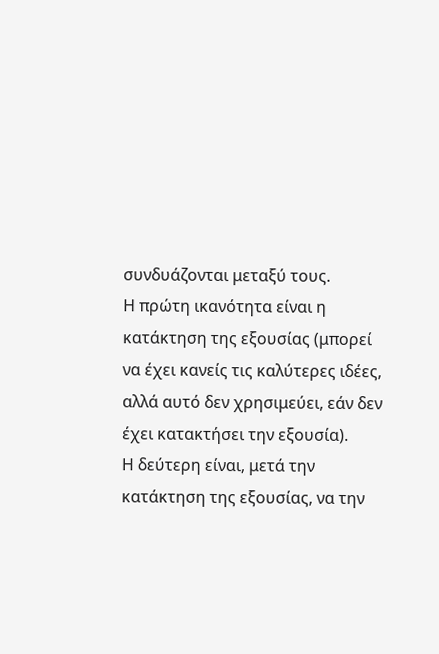συνδυάζονται μεταξύ τους.
Η πρώτη ικανότητα είναι η κατάκτηση της εξουσίας (μπορεί να έχει κανείς τις καλύτερες ιδέες, αλλά αυτό δεν χρησιμεύει, εάν δεν έχει κατακτήσει την εξουσία).
Η δεύτερη είναι, μετά την κατάκτηση της εξουσίας, να την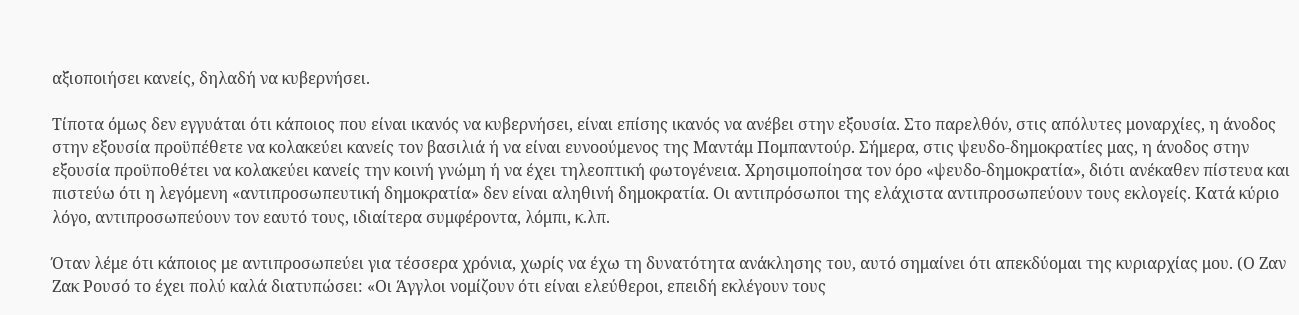αξιοποιήσει κανείς, δηλαδή να κυβερνήσει.

Τίποτα όμως δεν εγγυάται ότι κάποιος που είναι ικανός να κυβερνήσει, είναι επίσης ικανός να ανέβει στην εξουσία. Στο παρελθόν, στις απόλυτες μοναρχίες, η άνοδος στην εξουσία προϋπέθετε να κολακεύει κανείς τον βασιλιά ή να είναι ευνοούμενος της Μαντάμ Πομπαντούρ. Σήμερα, στις ψευδο-δημοκρατίες μας, η άνοδος στην εξουσία προϋποθέτει να κολακεύει κανείς την κοινή γνώμη ή να έχει τηλεοπτική φωτογένεια. Χρησιμοποίησα τον όρο «ψευδο-δημοκρατία», διότι ανέκαθεν πίστευα και πιστεύω ότι η λεγόμενη «αντιπροσωπευτική δημοκρατία» δεν είναι αληθινή δημοκρατία. Οι αντιπρόσωποι της ελάχιστα αντιπροσωπεύουν τους εκλογείς. Κατά κύριο λόγο, αντιπροσωπεύουν τον εαυτό τους, ιδιαίτερα συμφέροντα, λόμπι, κ.λπ.

Όταν λέμε ότι κάποιος με αντιπροσωπεύει για τέσσερα χρόνια, χωρίς να έχω τη δυνατότητα ανάκλησης του, αυτό σημαίνει ότι απεκδύομαι της κυριαρχίας μου. (Ο Ζαν Ζακ Ρουσό το έχει πολύ καλά διατυπώσει: «Οι Άγγλοι νομίζουν ότι είναι ελεύθεροι, επειδή εκλέγουν τους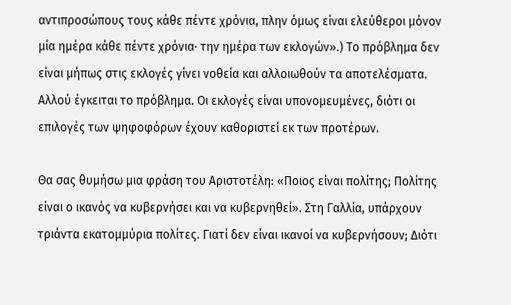αντιπροσώπους τους κάθε πέντε χρόνια, πλην όμως είναι ελεύθεροι μόνον μία ημέρα κάθε πέντε χρόνια· την ημέρα των εκλογών».) Το πρόβλημα δεν είναι μήπως στις εκλογές γίνει νοθεία και αλλοιωθούν τα αποτελέσματα. Αλλού έγκειται το πρόβλημα. Οι εκλογές είναι υπονομευμένες, διότι οι επιλογές των ψηφοφόρων έχουν καθοριστεί εκ των προτέρων.

Θα σας θυμήσω μια φράση του Αριστοτέλη: «Ποιος είναι πολίτης; Πολίτης είναι ο ικανός να κυβερνήσει και να κυβερνηθεί». Στη Γαλλία, υπάρχουν τριάντα εκατομμύρια πολίτες. Γιατί δεν είναι ικανοί να κυβερνήσουν; Διότι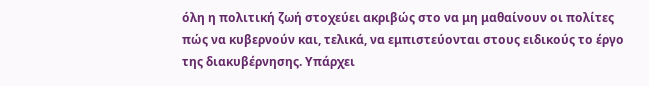όλη η πολιτική ζωή στοχεύει ακριβώς στο να μη μαθαίνουν οι πολίτες πώς να κυβερνούν και, τελικά, να εμπιστεύονται στους ειδικούς το έργο της διακυβέρνησης. Υπάρχει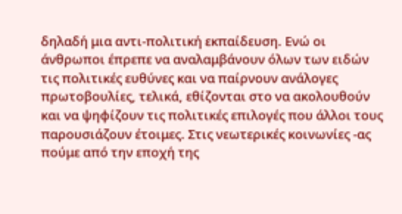δηλαδή μια αντι-πολιτική εκπαίδευση. Ενώ οι άνθρωποι έπρεπε να αναλαμβάνουν όλων των ειδών τις πολιτικές ευθύνες και να παίρνουν ανάλογες πρωτοβουλίες, τελικά, εθίζονται στο να ακολουθούν και να ψηφίζουν τις πολιτικές επιλογές που άλλοι τους παρουσιάζουν έτοιμες. Στις νεωτερικές κοινωνίες -ας πούμε από την εποχή της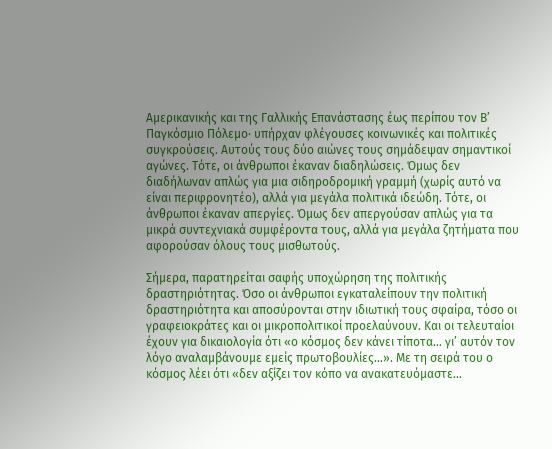Αμερικανικής και της Γαλλικής Επανάστασης έως περίπου τον Β’ Παγκόσμιο Πόλεμο· υπήρχαν φλέγουσες κοινωνικές και πολιτικές συγκρούσεις. Αυτούς τους δύο αιώνες τους σημάδεψαν σημαντικοί αγώνες. Τότε, οι άνθρωποι έκαναν διαδηλώσεις. Όμως δεν διαδήλωναν απλώς για μια σιδηροδρομική γραμμή (χωρίς αυτό να είναι περιφρονητέο), αλλά για μεγάλα πολιτικά ιδεώδη. Τότε, οι άνθρωποι έκαναν απεργίες. Όμως δεν απεργούσαν απλώς για τα μικρά συντεχνιακά συμφέροντα τους, αλλά για μεγάλα ζητήματα που αφορούσαν όλους τους μισθωτούς.

Σήμερα, παρατηρείται σαφής υποχώρηση της πολιτικής δραστηριότητας. Όσο οι άνθρωποι εγκαταλείπουν την πολιτική δραστηριότητα και αποσύρονται στην ιδιωτική τους σφαίρα, τόσο οι γραφειοκράτες και οι μικροπολιτικοί προελαύνουν. Και οι τελευταίοι έχουν για δικαιολογία ότι «ο κόσμος δεν κάνει τίποτα… γι’ αυτόν τον λόγο αναλαμβάνουμε εμείς πρωτοβουλίες…». Με τη σειρά του ο κόσμος λέει ότι «δεν αξίζει τον κόπο να ανακατευόμαστε…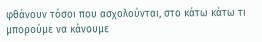φθάνουν τόσοι που ασχολούνται, στο κάτω κάτω τι μπορούμε να κάνουμε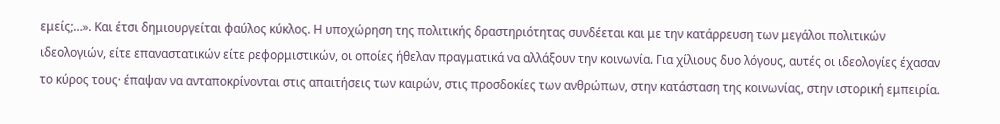εμείς;…». Και έτσι δημιουργείται φαύλος κύκλος. Η υποχώρηση της πολιτικής δραστηριότητας συνδέεται και με την κατάρρευση των μεγάλοι πολιτικών ιδεολογιών, είτε επαναστατικών είτε ρεφορμιστικών, οι οποίες ήθελαν πραγματικά να αλλάξουν την κοινωνία. Για χίλιους δυο λόγους, αυτές οι ιδεολογίες έχασαν το κύρος τους· έπαψαν να ανταποκρίνονται στις απαιτήσεις των καιρών, στις προσδοκίες των ανθρώπων, στην κατάσταση της κοινωνίας, στην ιστορική εμπειρία.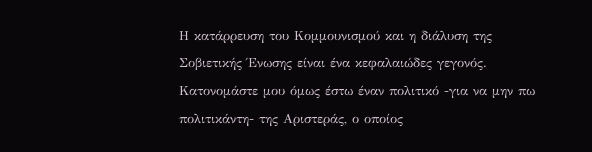Η κατάρρευση του Κομμουνισμού και η διάλυση της Σοβιετικής Ένωσης είναι ένα κεφαλαιώδες γεγονός. Κατονομάστε μου όμως έστω έναν πολιτικό -για να μην πω πολιτικάντη- της Αριστεράς, ο οποίος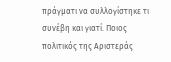πράγματι να συλλογίστηκε τι συνέβη και γιατί. Ποιος πολιτικός της Αριστεράς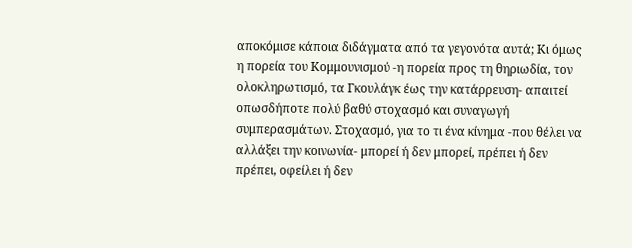αποκόμισε κάποια διδάγματα από τα γεγονότα αυτά; Κι όμως η πορεία του Κομμουνισμού -η πορεία προς τη θηριωδία, τον ολοκληρωτισμό, τα Γκουλάγκ έως την κατάρρευση- απαιτεί οπωσδήποτε πολύ βαθύ στοχασμό και συναγωγή συμπερασμάτων. Στοχασμό, για το τι ένα κίνημα -που θέλει να αλλάξει την κοινωνία- μπορεί ή δεν μπορεί, πρέπει ή δεν πρέπει, οφείλει ή δεν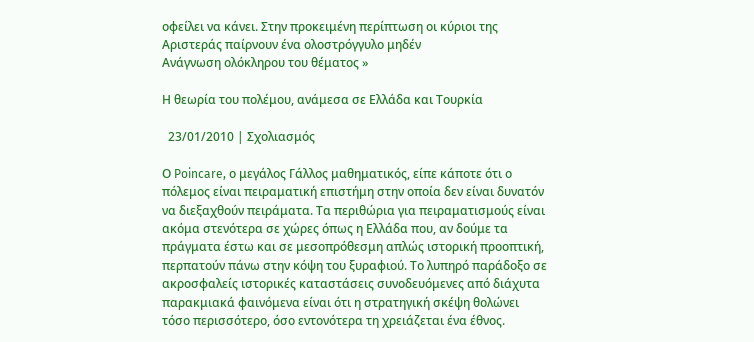οφείλει να κάνει. Στην προκειμένη περίπτωση οι κύριοι της Αριστεράς παίρνουν ένα ολοστρόγγυλο μηδέν
Ανάγνωση ολόκληρου του θέματος »

Η θεωρία του πολέμου, ανάμεσα σε Ελλάδα και Τουρκία

  23/01/2010 | Σχολιασμός

Ο Poincare, ο μεγάλος Γάλλος μαθηματικός, είπε κάποτε ότι ο πόλεμος είναι πειραματική επιστήμη στην οποία δεν είναι δυνατόν να διεξαχθούν πειράματα. Τα περιθώρια για πειραματισμούς είναι ακόμα στενότερα σε χώρες όπως η Ελλάδα που, αν δούμε τα πράγματα έστω και σε μεσοπρόθεσμη απλώς ιστορική προοπτική, περπατούν πάνω στην κόψη του ξυραφιού. Το λυπηρό παράδοξο σε ακροσφαλείς ιστορικές καταστάσεις συνοδευόμενες από διάχυτα παρακμιακά φαινόμενα είναι ότι η στρατηγική σκέψη θολώνει τόσο περισσότερο, όσο εντονότερα τη χρειάζεται ένα έθνος.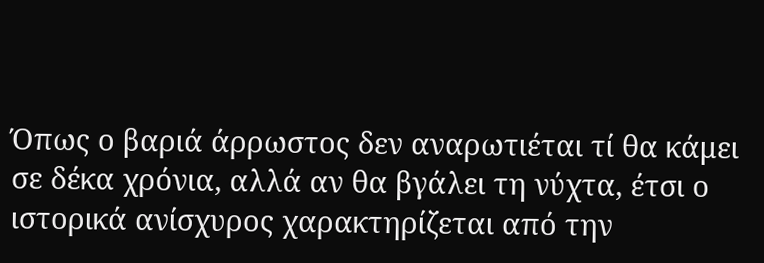Όπως ο βαριά άρρωστος δεν αναρωτιέται τί θα κάμει σε δέκα χρόνια, αλλά αν θα βγάλει τη νύχτα, έτσι ο ιστορικά ανίσχυρος χαρακτηρίζεται από την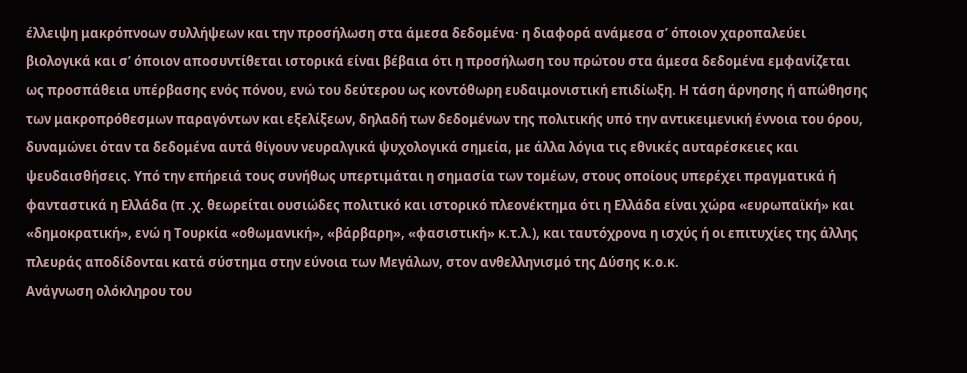έλλειψη μακρόπνοων συλλήψεων και την προσήλωση στα άμεσα δεδομένα· η διαφορά ανάμεσα σ’ όποιον χαροπαλεύει βιολογικά και σ’ όποιον αποσυντίθεται ιστορικά είναι βέβαια ότι η προσήλωση του πρώτου στα άμεσα δεδομένα εμφανίζεται ως προσπάθεια υπέρβασης ενός πόνου, ενώ του δεύτερου ως κοντόθωρη ευδαιμονιστική επιδίωξη. Η τάση άρνησης ή απώθησης των μακροπρόθεσμων παραγόντων και εξελίξεων, δηλαδή των δεδομένων της πολιτικής υπό την αντικειμενική έννοια του όρου, δυναμώνει όταν τα δεδομένα αυτά θίγουν νευραλγικά ψυχολογικά σημεία, με άλλα λόγια τις εθνικές αυταρέσκειες και ψευδαισθήσεις. Υπό την επήρειά τους συνήθως υπερτιμάται η σημασία των τομέων, στους οποίους υπερέχει πραγματικά ή φανταστικά η Ελλάδα (π .χ. θεωρείται ουσιώδες πολιτικό και ιστορικό πλεονέκτημα ότι η Ελλάδα είναι χώρα «ευρωπαϊκή» και «δημοκρατική», ενώ η Τουρκία «οθωμανική», «βάρβαρη», «φασιστική» κ.τ.λ.), και ταυτόχρονα η ισχύς ή οι επιτυχίες της άλλης πλευράς αποδίδονται κατά σύστημα στην εύνοια των Μεγάλων, στον ανθελληνισμό της Δύσης κ.ο.κ.
Ανάγνωση ολόκληρου του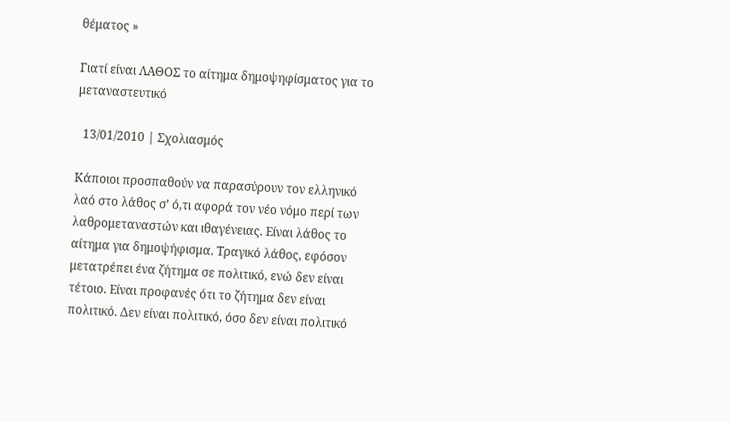θέματος »

Γιατί είναι ΛΑΘΟΣ το αίτημα δημοψηφίσματος για το μεταναστευτικό

  13/01/2010 | Σχολιασμός

Κάποιοι προσπαθούν να παρασύρουν τον ελληνικό λαό στο λάθος σ’ ό,τι αφορά τον νέο νόμο περί των λαθρομεταναστών και ιθαγένειας. Είναι λάθος το αίτημα για δημοψήφισμα. Τραγικό λάθος, εφόσον μετατρέπει ένα ζήτημα σε πολιτικό, ενώ δεν είναι τέτοιο. Είναι προφανές ότι το ζήτημα δεν είναι πολιτικό. Δεν είναι πολιτικό, όσο δεν είναι πολιτικό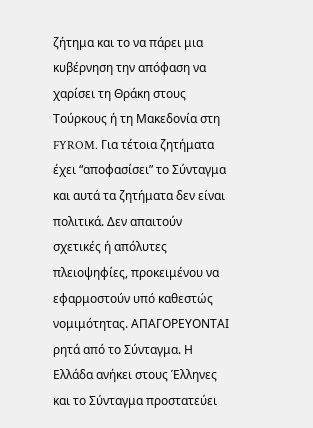ζήτημα και το να πάρει μια κυβέρνηση την απόφαση να χαρίσει τη Θράκη στους Τούρκους ή τη Μακεδονία στη FYROM. Για τέτοια ζητήματα έχει “αποφασίσει” το Σύνταγμα και αυτά τα ζητήματα δεν είναι πολιτικά. Δεν απαιτούν σχετικές ή απόλυτες πλειοψηφίες, προκειμένου να εφαρμοστούν υπό καθεστώς νομιμότητας. ΑΠΑΓΟΡΕΥΟΝΤΑΙ ρητά από το Σύνταγμα. Η Ελλάδα ανήκει στους Έλληνες και το Σύνταγμα προστατεύει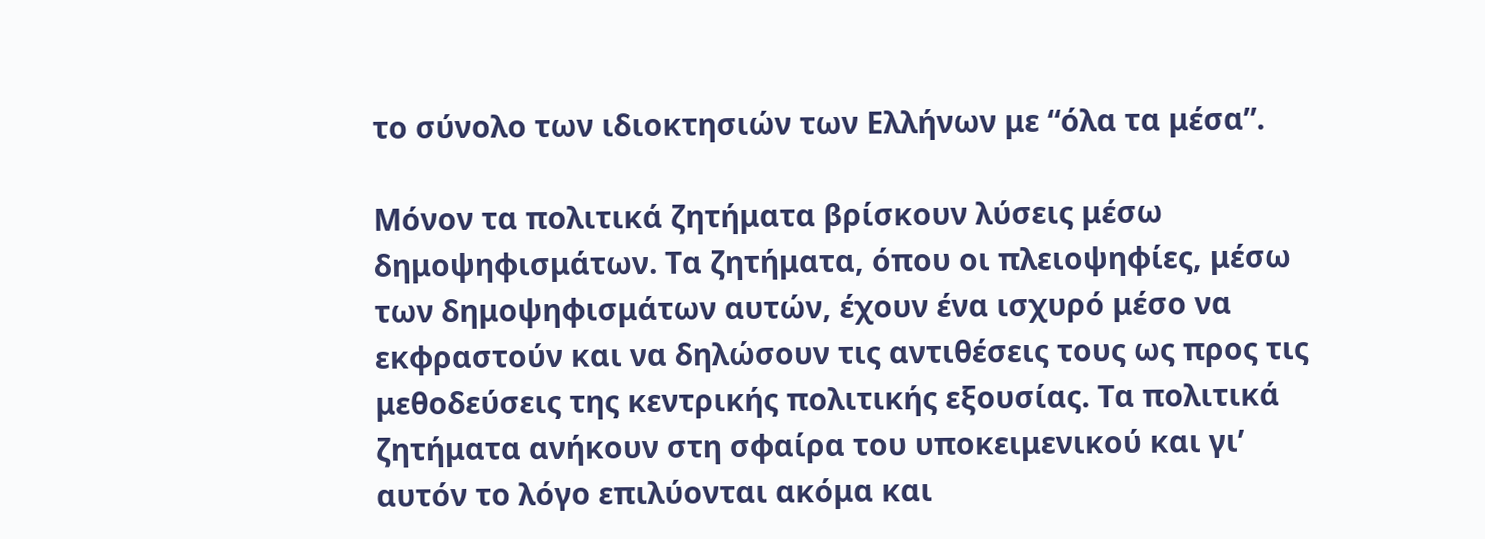το σύνολο των ιδιοκτησιών των Ελλήνων με “όλα τα μέσα”.

Μόνον τα πολιτικά ζητήματα βρίσκουν λύσεις μέσω δημοψηφισμάτων. Τα ζητήματα, όπου οι πλειοψηφίες, μέσω των δημοψηφισμάτων αυτών, έχουν ένα ισχυρό μέσο να εκφραστούν και να δηλώσουν τις αντιθέσεις τους ως προς τις μεθοδεύσεις της κεντρικής πολιτικής εξουσίας. Τα πολιτικά ζητήματα ανήκουν στη σφαίρα του υποκειμενικού και γι’ αυτόν το λόγο επιλύονται ακόμα και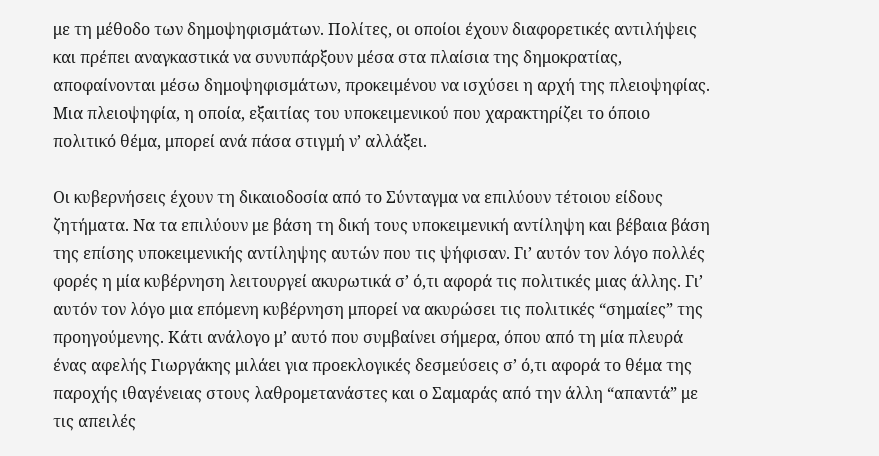με τη μέθοδο των δημοψηφισμάτων. Πολίτες, οι οποίοι έχουν διαφορετικές αντιλήψεις και πρέπει αναγκαστικά να συνυπάρξουν μέσα στα πλαίσια της δημοκρατίας, αποφαίνονται μέσω δημοψηφισμάτων, προκειμένου να ισχύσει η αρχή της πλειοψηφίας. Μια πλειοψηφία, η οποία, εξαιτίας του υποκειμενικού που χαρακτηρίζει το όποιο πολιτικό θέμα, μπορεί ανά πάσα στιγμή ν’ αλλάξει.

Οι κυβερνήσεις έχουν τη δικαιοδοσία από το Σύνταγμα να επιλύουν τέτοιου είδους ζητήματα. Να τα επιλύουν με βάση τη δική τους υποκειμενική αντίληψη και βέβαια βάση της επίσης υποκειμενικής αντίληψης αυτών που τις ψήφισαν. Γι’ αυτόν τον λόγο πολλές φορές η μία κυβέρνηση λειτουργεί ακυρωτικά σ’ ό,τι αφορά τις πολιτικές μιας άλλης. Γι’ αυτόν τον λόγο μια επόμενη κυβέρνηση μπορεί να ακυρώσει τις πολιτικές “σημαίες” της προηγούμενης. Κάτι ανάλογο μ’ αυτό που συμβαίνει σήμερα, όπου από τη μία πλευρά ένας αφελής Γιωργάκης μιλάει για προεκλογικές δεσμεύσεις σ’ ό,τι αφορά το θέμα της παροχής ιθαγένειας στους λαθρομετανάστες και ο Σαμαράς από την άλλη “απαντά” με τις απειλές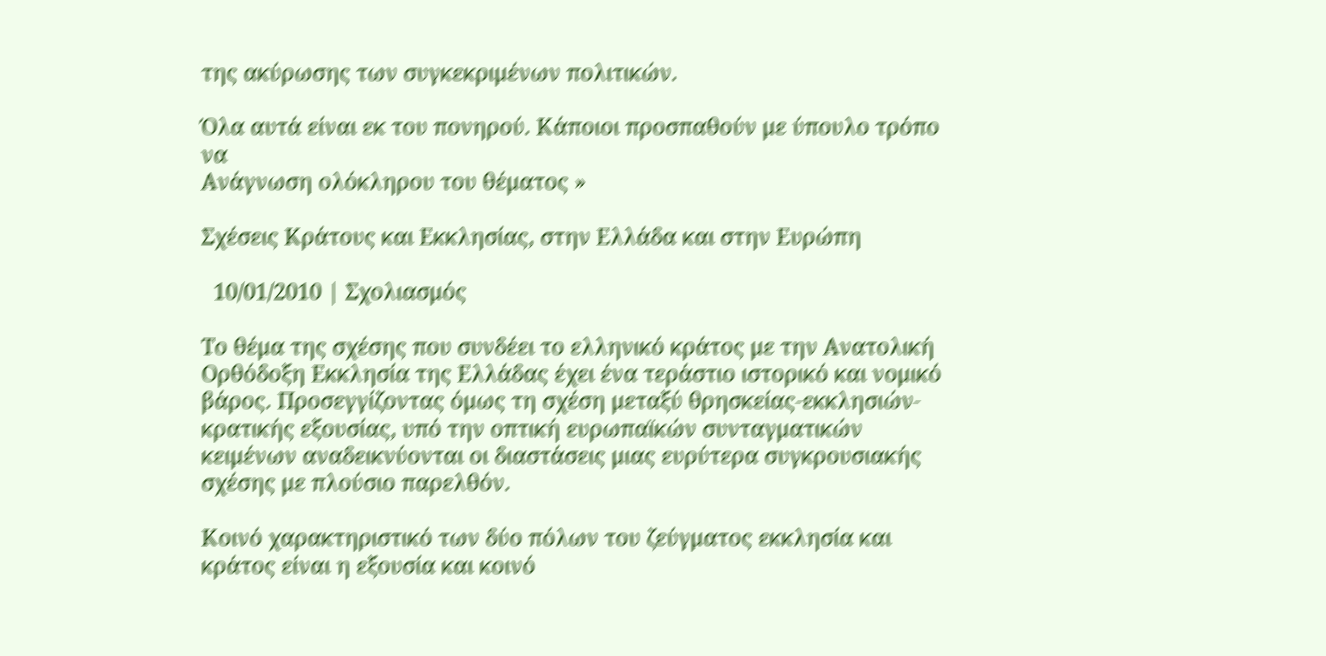της ακύρωσης των συγκεκριμένων πολιτικών.

Όλα αυτά είναι εκ του πονηρού. Κάποιοι προσπαθούν με ύπουλο τρόπο να
Ανάγνωση ολόκληρου του θέματος »

Σχέσεις Κράτους και Εκκλησίας, στην Ελλάδα και στην Ευρώπη

  10/01/2010 | Σχολιασμός

Το θέμα της σχέσης που συνδέει το ελληνικό κράτος με την Ανατολική Ορθόδοξη Εκκλησία της Ελλάδας έχει ένα τεράστιο ιστορικό και νομικό βάρος. Προσεγγίζοντας όμως τη σχέση μεταξύ θρησκείας-εκκλησιών-κρατικής εξουσίας, υπό την οπτική ευρωπαϊκών συνταγματικών κειμένων αναδεικνύονται οι διαστάσεις μιας ευρύτερα συγκρουσιακής σχέσης με πλούσιο παρελθόν.

Κοινό χαρακτηριστικό των δύο πόλων του ζεύγματος εκκλησία και κράτος είναι η εξουσία και κοινό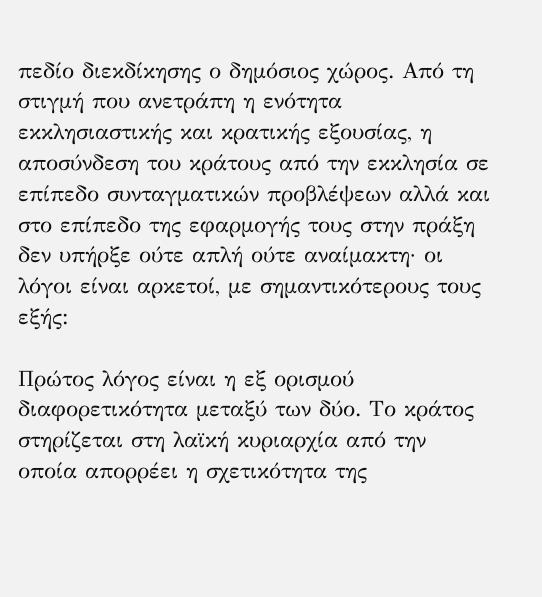πεδίο διεκδίκησης ο δημόσιος χώρος. Από τη στιγμή που ανετράπη η ενότητα εκκλησιαστικής και κρατικής εξουσίας, η αποσύνδεση του κράτους από την εκκλησία σε επίπεδο συνταγματικών προβλέψεων αλλά και στο επίπεδο της εφαρμογής τους στην πράξη δεν υπήρξε ούτε απλή ούτε αναίμακτη· οι λόγοι είναι αρκετοί, με σημαντικότερους τους εξής:

Πρώτος λόγος είναι η εξ ορισμού διαφορετικότητα μεταξύ των δύο. Το κράτος στηρίζεται στη λαϊκή κυριαρχία από την οποία απορρέει η σχετικότητα της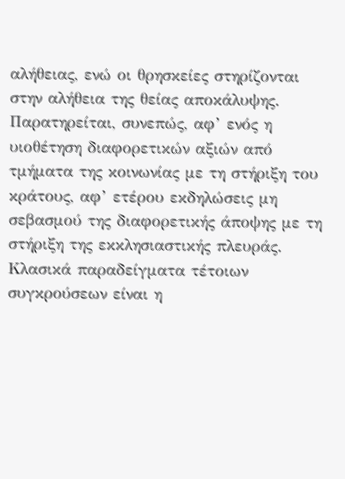αλήθειας, ενώ οι θρησκείες στηρίζονται στην αλήθεια της θείας αποκάλυψης. Παρατηρείται, συνεπώς, αφ’ ενός η υιοθέτηση διαφορετικών αξιών από τμήματα της κοινωνίας με τη στήριξη του κράτους, αφ’ ετέρου εκδηλώσεις μη σεβασμού της διαφορετικής άποψης με τη στήριξη της εκκλησιαστικής πλευράς. Κλασικά παραδείγματα τέτοιων συγκρούσεων είναι η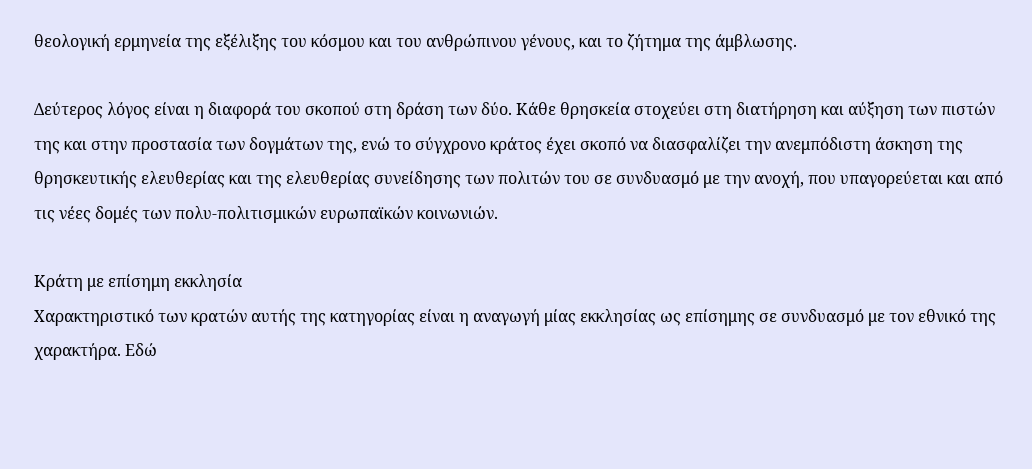θεολογική ερμηνεία της εξέλιξης του κόσμου και του ανθρώπινου γένους, και το ζήτημα της άμβλωσης.

Δεύτερος λόγος είναι η διαφορά του σκοπού στη δράση των δύο. Κάθε θρησκεία στοχεύει στη διατήρηση και αύξηση των πιστών της και στην προστασία των δογμάτων της, ενώ το σύγχρονο κράτος έχει σκοπό να διασφαλίζει την ανεμπόδιστη άσκηση της θρησκευτικής ελευθερίας και της ελευθερίας συνείδησης των πολιτών του σε συνδυασμό με την ανοχή, που υπαγορεύεται και από τις νέες δομές των πολυ-πολιτισμικών ευρωπαϊκών κοινωνιών.

Κράτη με επίσημη εκκλησία
Χαρακτηριστικό των κρατών αυτής της κατηγορίας είναι η αναγωγή μίας εκκλησίας ως επίσημης σε συνδυασμό με τον εθνικό της χαρακτήρα. Εδώ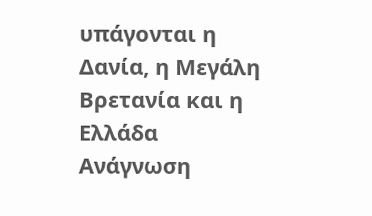υπάγονται η Δανία, η Μεγάλη Βρετανία και η Ελλάδα
Ανάγνωση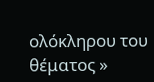ολόκληρου του θέματος »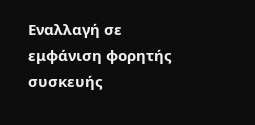Εναλλαγή σε εμφάνιση φορητής συσκευής